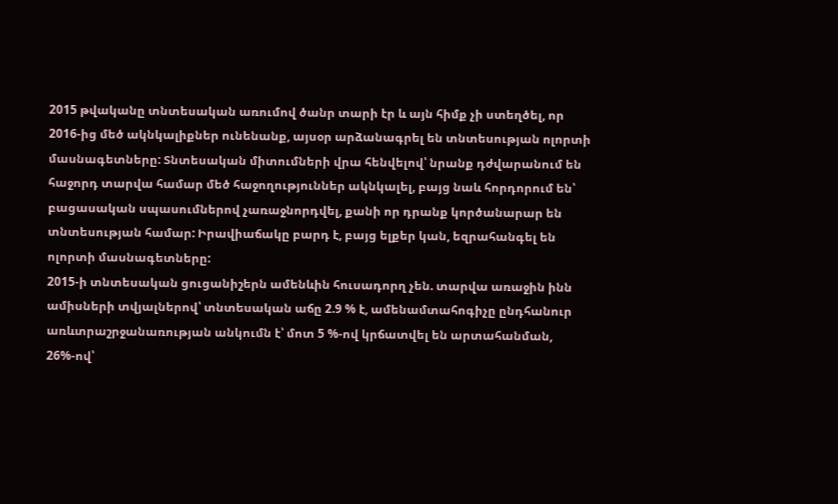2015 թվականը տնտեսական առումով ծանր տարի էր և այն հիմք չի ստեղծել, որ 2016-ից մեծ ակնկալիքներ ունենանք, այսօր արձանագրել են տնտեսության ոլորտի մասնագետները: Տնտեսական միտումների վրա հենվելով՝ նրանք դժվարանում են հաջորդ տարվա համար մեծ հաջողություններ ակնկալել, բայց նաև հորդորում են՝ բացասական սպասումներով չառաջնորդվել, քանի որ դրանք կործանարար են տնտեսության համար: Իրավիաճակը բարդ է, բայց ելքեր կան, եզրահանգել են ոլորտի մասնագետները:
2015-ի տնտեսական ցուցանիշերն ամենևին հուսադորղ չեն. տարվա առաջին ինն ամիսների տվյալներով՝ տնտեսական աճը 2.9 % է, ամենամտահոգիչը ընդհանուր առևտրաշրջանառության անկումն է՝ մոտ 5 %-ով կրճատվել են արտահանման, 26%-ով՝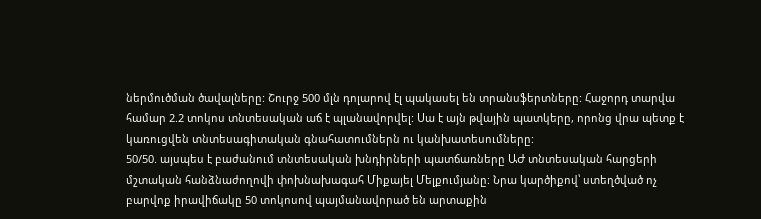ներմուծման ծավալները: Շուրջ 500 մլն դոլարով էլ պակասել են տրանսֆերտները: Հաջորդ տարվա համար 2.2 տոկոս տնտեսական աճ է պլանավորվել: Սա է այն թվային պատկերը, որոնց վրա պետք է կառուցվեն տնտեսագիտական գնահատումներն ու կանխատեսումները:
50/50. այսպես է բաժանում տնտեսական խնդիրների պատճառները ԱԺ տնտեսական հարցերի մշտական հանձնաժողովի փոխնախագահ Միքայել Մելքումյանը: Նրա կարծիքով՝ ստեղծված ոչ բարվոք իրավիճակը 50 տոկոսով պայմանավորած են արտաքին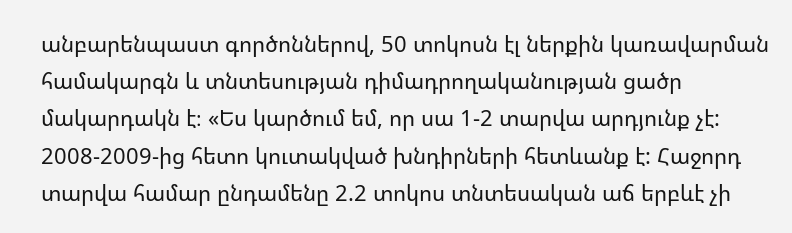անբարենպաստ գործոններով, 50 տոկոսն էլ ներքին կառավարման համակարգն և տնտեսության դիմադրողականության ցածր մակարդակն է։ «Ես կարծում եմ, որ սա 1-2 տարվա արդյունք չէ: 2008-2009-ից հետո կուտակված խնդիրների հետևանք է: Հաջորդ տարվա համար ընդամենը 2.2 տոկոս տնտեսական աճ երբևէ չի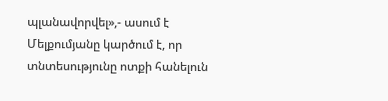պլանավորվել»,- ասում է
Մելքումյանը կարծում է, որ տնտեսությունը ոտքի հանելուն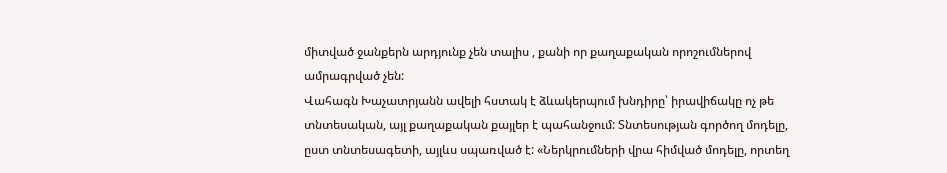միտված ջանքերն արդյունք չեն տալիս , քանի որ քաղաքական որոշումներով ամրագրված չեն:
Վահագն Խաչատրյանն ավելի հստակ է ձևակերպում խնդիրը՝ իրավիճակը ոչ թե տնտեսական, այլ քաղաքական քայլեր է պահանջում: Տնտեսության գործող մոդելը, ըստ տնտեսագետի, այլևս սպառված է: «Ներկրումների վրա հիմված մոդելը, որտեղ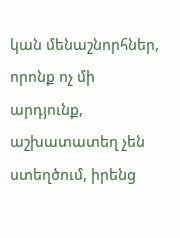կան մենաշնորհներ, որոնք ոչ մի արդյունք, աշխատատեղ չեն ստեղծում, իրենց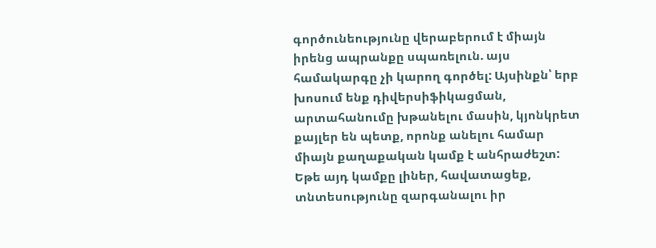գործունեությունը վերաբերում է միայն իրենց ապրանքը սպառելուն. այս համակարգը չի կարող գործել: Այսինքն՝ երբ խոսում ենք դիվերսիֆիկացման, արտահանումը խթանելու մասին, կյոնկրետ քայլեր են պետք, որոնք անելու համար միայն քաղաքական կամք է անհրաժեշտ: Եթե այդ կամքը լիներ, հավատացեք, տնտեսությունը զարգանալու իր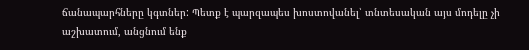ճանապարհները կգտներ: Պետք է պարզապես խոստովանել՝ տնտեսական այս մոդելը չի աշխատում, անցնում ենք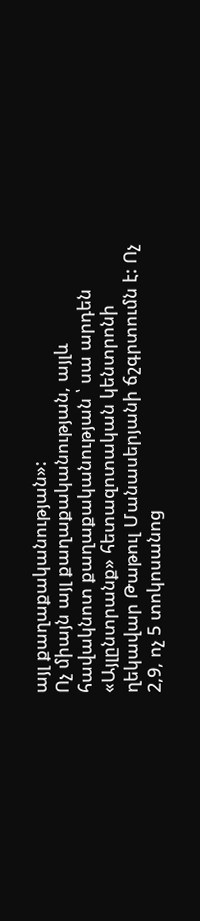այլ քաղաքականության»:
Ոչ միայն այլ քաղաքականության, այլև հավակնոտ քաղաքականության ՝ սա արդեն «Այլընտրանք» հետազոտական կենտրոնի ղեկավար Թաթուլ Մանասերյանի ճշգրտումն է: Ոչ 2,9, ոչ 5 տոկոսանոց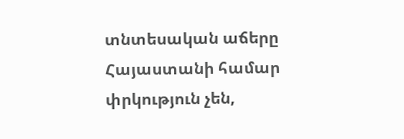տնտեսական աճերը Հայաստանի համար փրկություն չեն,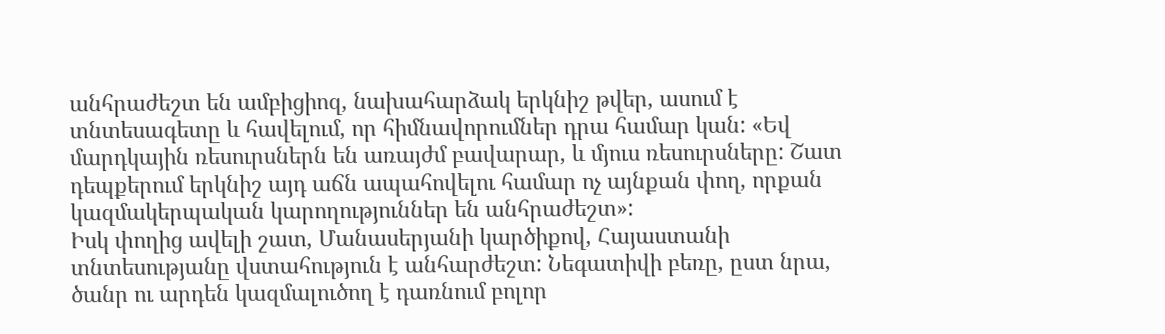անհրաժեշտ են ամբիցիոզ, նախահարձակ երկնիշ թվեր, ասում է տնտեսագետը և հավելում, որ հիմնավորումներ դրա համար կան: «Եվ մարդկային ռեսուրսներն են առայժմ բավարար, և մյուս ռեսուրսները: Շատ դեպքերում երկնիշ այդ աճն ապահովելու համար ոչ այնքան փող, որքան կազմակերպական կարողություններ են անհրաժեշտ»:
Իսկ փողից ավելի շատ, Մանասերյանի կարծիքով, Հայաստանի տնտեսությանը վստահություն է անհարժեշտ: Նեգատիվի բեռը, ըստ նրա, ծանր ու արդեն կազմալուծող է դառնում բոլոր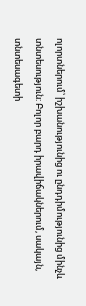ոլորտներում՝ իշխանությունից ու ընդդիմությունից մինչև տնտեսություն: Բոլոր բարդ իրավիճակներում, սակայն, տնտեսագետի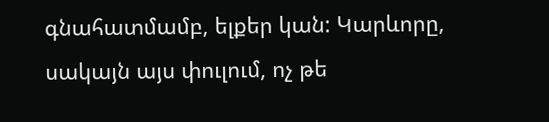գնահատմամբ, ելքեր կան: Կարևորը, սակայն այս փուլում, ոչ թե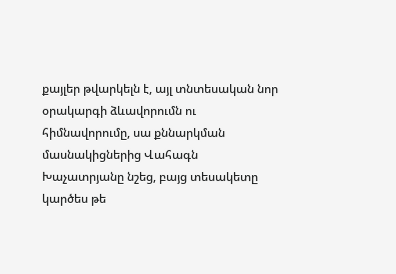քայլեր թվարկելն է, այլ տնտեսական նոր օրակարգի ձևավորումն ու հիմնավորումը, սա քննարկման մասնակիցներից Վահագն Խաչատրյանը նշեց, բայց տեսակետը կարծես թե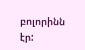բոլորինն էր: